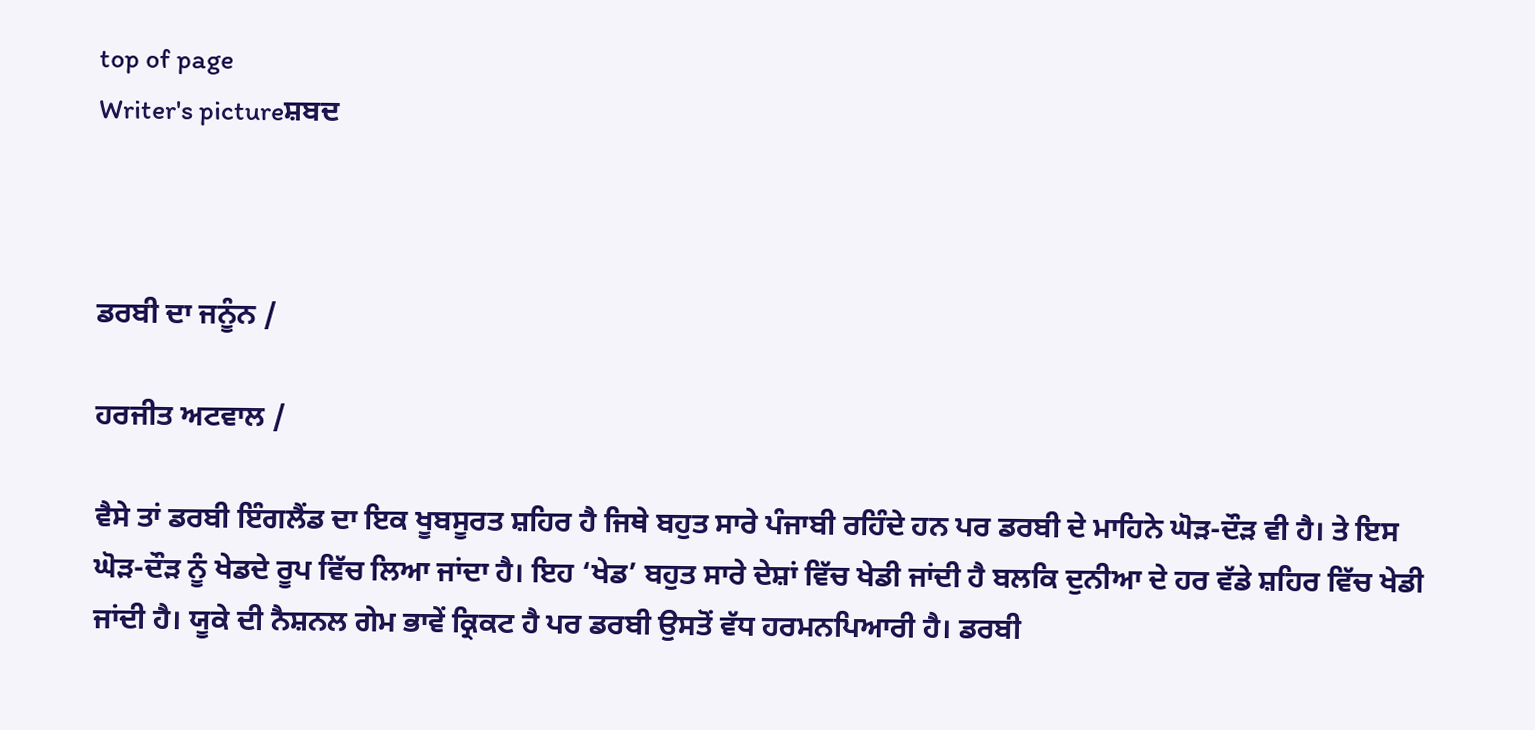top of page
Writer's pictureਸ਼ਬਦ



ਡਰਬੀ ਦਾ ਜਨੂੰਨ /

ਹਰਜੀਤ ਅਟਵਾਲ /

ਵੈਸੇ ਤਾਂ ਡਰਬੀ ਇੰਗਲੈਂਡ ਦਾ ਇਕ ਖੂਬਸੂਰਤ ਸ਼ਹਿਰ ਹੈ ਜਿਥੇ ਬਹੁਤ ਸਾਰੇ ਪੰਜਾਬੀ ਰਹਿੰਦੇ ਹਨ ਪਰ ਡਰਬੀ ਦੇ ਮਾਹਿਨੇ ਘੋੜ-ਦੌੜ ਵੀ ਹੈ। ਤੇ ਇਸ ਘੋੜ-ਦੌੜ ਨੂੰ ਖੇਡਦੇ ਰੂਪ ਵਿੱਚ ਲਿਆ ਜਾਂਦਾ ਹੈ। ਇਹ ‘ਖੇਡ’ ਬਹੁਤ ਸਾਰੇ ਦੇਸ਼ਾਂ ਵਿੱਚ ਖੇਡੀ ਜਾਂਦੀ ਹੈ ਬਲਕਿ ਦੁਨੀਆ ਦੇ ਹਰ ਵੱਡੇ ਸ਼ਹਿਰ ਵਿੱਚ ਖੇਡੀ ਜਾਂਦੀ ਹੈ। ਯੂਕੇ ਦੀ ਨੈਸ਼ਨਲ ਗੇਮ ਭਾਵੇਂ ਕ੍ਰਿਕਟ ਹੈ ਪਰ ਡਰਬੀ ਉਸਤੋਂ ਵੱਧ ਹਰਮਨਪਿਆਰੀ ਹੈ। ਡਰਬੀ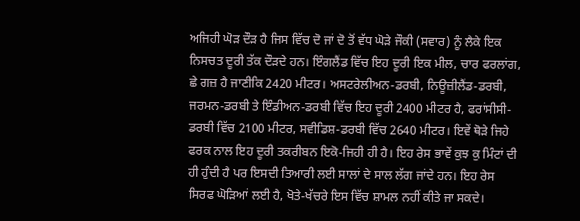ਅਜਿਹੀ ਘੋੜ ਦੌੜ ਹੈ ਜਿਸ ਵਿੱਚ ਦੋ ਜਾਂ ਦੋ ਤੋਂ ਵੱਧ ਘੋੜੇ ਜੌਕੀ (ਸਵਾਰ) ਨੂੰ ਲੈਕੇ ਇਕ ਨਿਸਚਤ ਦੂਰੀ ਤੱਕ ਦੌੜਦੇ ਹਨ। ਇੰਗਲੈਂਡ ਵਿੱਚ ਇਹ ਦੂਰੀ ਇਕ ਮੀਲ, ਚਾਰ ਫਰਲਾਂਗ, ਛੇ ਗਜ਼ ਹੈ ਜਾਣੀਕਿ 2420 ਮੀਟਰ। ਅਸਟਰੇਲੀਅਨ-ਡਰਬੀ, ਨਿਊਜ਼ੀਲੈਂਡ-ਡਰਬੀ, ਜਰਮਨ-ਡਰਬੀ ਤੇ ਇੰਡੀਅਨ-ਡਰਬੀ ਵਿੱਚ ਇਹ ਦੂਰੀ 2400 ਮੀਟਰ ਹੈ, ਫਰਾਂਸੀਸੀ-ਡਰਬੀ ਵਿੱਚ 2100 ਮੀਟਰ, ਸਵੀਡਿਸ਼-ਡਰਬੀ ਵਿੱਚ 2640 ਮੀਟਰ। ਇਵੇਂ ਥੋੜੇ ਜਿਹੇ ਫਰਕ ਨਾਲ ਇਹ ਦੂਰੀ ਤਕਰੀਬਨ ਇਕੋ-ਜਿਹੀ ਹੀ ਹੈ। ਇਹ ਰੇਸ ਭਾਵੇਂ ਕੁਝ ਕੁ ਮਿੰਟਾਂ ਦੀ ਹੀ ਹੁੰਦੀ ਹੈ ਪਰ ਇਸਦੀ ਤਿਆਰੀ ਲਈ ਸਾਲਾਂ ਦੇ ਸਾਲ ਲੱਗ ਜਾਂਦੇ ਹਨ। ਇਹ ਰੇਸ ਸਿਰਫ ਘੋੜਿਆਂ ਲਈ ਹੈ, ਖੋਤੇ-ਖੱਚਰੇ ਇਸ ਵਿੱਚ ਸ਼ਾਮਲ ਨਹੀਂ ਕੀਤੇ ਜਾ ਸਕਦੇ।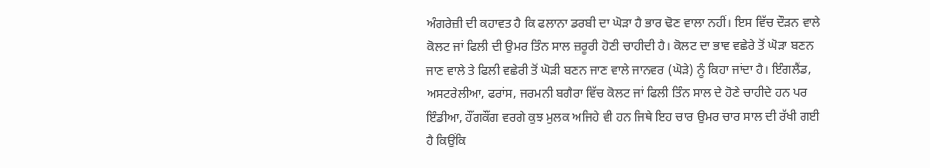ਅੰਗਰੇਜ਼ੀ ਦੀ ਕਹਾਵਤ ਹੈ ਕਿ ਫਲਾਨਾ ਡਰਬੀ ਦਾ ਘੋੜਾ ਹੈ ਭਾਰ ਢੋਣ ਵਾਲਾ ਨਹੀਂ। ਇਸ ਵਿੱਚ ਦੌੜਨ ਵਾਲੇ ਕੋਲਟ ਜਾਂ ਫਿਲੀ ਦੀ ਉਮਰ ਤਿੰਨ ਸਾਲ ਜ਼ਰੂਰੀ ਹੋਣੀ ਚਾਹੀਦੀ ਹੈ। ਕੋਲਟ ਦਾ ਭਾਵ ਵਛੇਰੇ ਤੋਂ ਘੋੜਾ ਬਣਨ ਜਾਣ ਵਾਲੇ ਤੇ ਫਿਲੀ ਵਛੇਰੀ ਤੋਂ ਘੋੜੀ ਬਣਨ ਜਾਣ ਵਾਲੇ ਜਾਨਵਰ (ਘੋੜੇ) ਨੂੰ ਕਿਹਾ ਜਾਂਦਾ ਹੈ। ਇੰਗਲੈਂਡ, ਅਸਟਰੇਲੀਆ, ਫਰਾਂਸ, ਜਰਮਨੀ ਬਗੈਰਾ ਵਿੱਚ ਕੋਲਟ ਜਾਂ ਫਿਲੀ ਤਿੰਨ ਸਾਲ ਦੇ ਹੋਣੇ ਚਾਹੀਦੇ ਹਨ ਪਰ ਇੰਡੀਆ, ਹੌਂਗਕੌਂਗ ਵਰਗੇ ਕੁਝ ਮੁਲਕ ਅਜਿਹੇ ਵੀ ਹਨ ਜਿਥੇ ਇਹ ਚਾਰ ਉਮਰ ਚਾਰ ਸਾਲ ਦੀ ਰੱਖੀ ਗਈ ਹੈ ਕਿਉਂਕਿ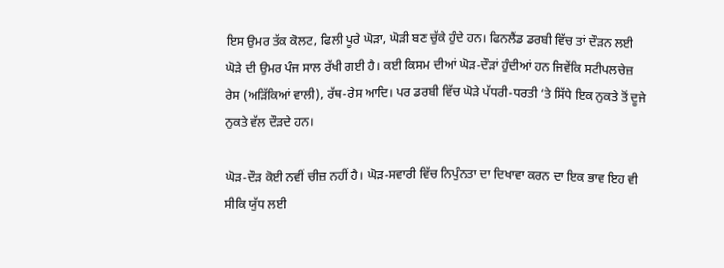ਇਸ ਉਮਰ ਤੱਕ ਕੋਲਟ, ਫਿਲੀ ਪੂਰੇ ਘੋੜਾ, ਘੋੜੀ ਬਣ ਚੁੱਕੇ ਹੁੰਦੇ ਹਨ। ਫਿਨਲੈਂਡ ਡਰਬੀ ਵਿੱਚ ਤਾਂ ਦੌੜਨ ਲਈ ਘੋੜੇ ਦੀ ਉਮਰ ਪੰਜ ਸਾਲ ਰੱਖੀ ਗਈ ਹੈ। ਕਈ ਕਿਸਮ ਦੀਆਂ ਘੋੜ-ਦੌੜਾਂ ਹੁੰਦੀਆਂ ਹਨ ਜਿਵੇਂਕਿ ਸਟੀਪਲਚੇਜ਼ ਰੇਸ (ਅੜਿੱਕਿਆਂ ਵਾਲੀ), ਰੱਥ-ਰੇਸ ਆਦਿ। ਪਰ ਡਰਬੀ ਵਿੱਚ ਘੋੜੇ ਪੱਧਰੀ-ਧਰਤੀ ‘ਤੇ ਸਿੱਧੇ ਇਕ ਨੁਕਤੇ ਤੋਂ ਦੂਜੇ ਨੁਕਤੇ ਵੱਲ ਦੌੜਦੇ ਹਨ।

ਘੋੜ-ਦੌੜ ਕੋਈ ਨਵੀਂ ਚੀਜ਼ ਨਹੀਂ ਹੈ। ਘੋੜ-ਸਵਾਰੀ ਵਿੱਚ ਨਿਪੁੰਨਤਾ ਦਾ ਦਿਖਾਵਾ ਕਰਨ ਦਾ ਇਕ ਭਾਵ ਇਹ ਵੀ ਸੀਕਿ ਯੁੱਧ ਲਈ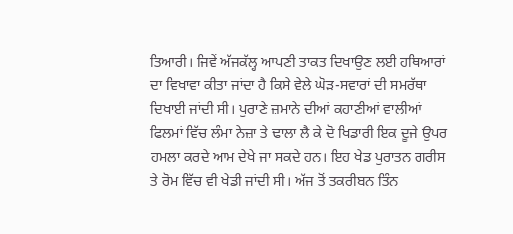ਤਿਆਰੀ। ਜਿਵੇਂ ਅੱਜਕੱਲ੍ਹ ਆਪਣੀ ਤਾਕਤ ਦਿਖਾਉਣ ਲਈ ਹਥਿਆਰਾਂ ਦਾ ਵਿਖਾਵਾ ਕੀਤਾ ਜਾਂਦਾ ਹੈ ਕਿਸੇ ਵੇਲੇ ਘੋੜ-ਸਵਾਰਾਂ ਦੀ ਸਮਰੱਥਾ ਦਿਖਾਈ ਜਾਂਦੀ ਸੀ। ਪੁਰਾਣੇ ਜ਼ਮਾਨੇ ਦੀਆਂ ਕਹਾਣੀਆਂ ਵਾਲੀਆਂ ਫਿਲਮਾਂ ਵਿੱਚ ਲੰਮਾ ਨੇਜ਼ਾ ਤੇ ਢਾਲਾ ਲੈ ਕੇ ਦੋ ਖਿਡਾਰੀ ਇਕ ਦੂਜੇ ਉਪਰ ਹਮਲਾ ਕਰਦੇ ਆਮ ਦੇਖੇ ਜਾ ਸਕਦੇ ਹਨ। ਇਹ ਖੇਡ ਪੁਰਾਤਨ ਗਰੀਸ ਤੇ ਰੋਮ ਵਿੱਚ ਵੀ ਖੇਡੀ ਜਾਂਦੀ ਸੀ। ਅੱਜ ਤੋਂ ਤਕਰੀਬਨ ਤਿੰਨ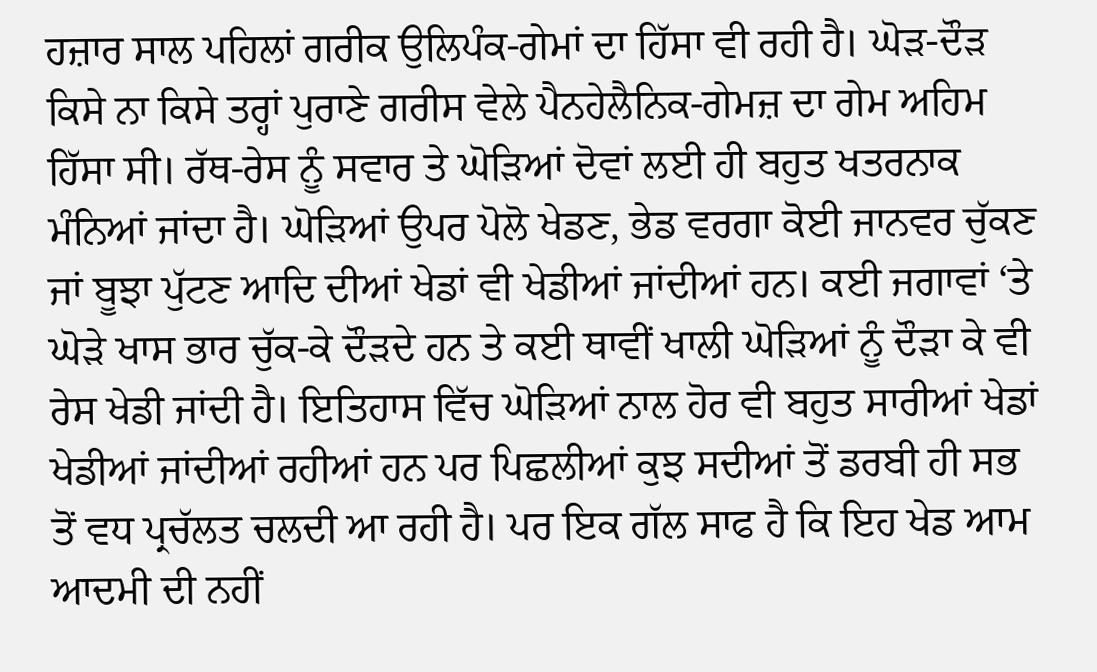ਹਜ਼ਾਰ ਸਾਲ ਪਹਿਲਾਂ ਗਰੀਕ ਉਲਿਪੰਕ-ਗੇਮਾਂ ਦਾ ਹਿੱਸਾ ਵੀ ਰਹੀ ਹੈ। ਘੋੜ-ਦੌੜ ਕਿਸੇ ਨਾ ਕਿਸੇ ਤਰ੍ਹਾਂ ਪੁਰਾਣੇ ਗਰੀਸ ਵੇਲੇ ਪੈਨਹੇਲੈਨਿਕ-ਗੇਮਜ਼ ਦਾ ਗੇਮ ਅਹਿਮ ਹਿੱਸਾ ਸੀ। ਰੱਥ-ਰੇਸ ਨੂੰ ਸਵਾਰ ਤੇ ਘੋੜਿਆਂ ਦੋਵਾਂ ਲਈ ਹੀ ਬਹੁਤ ਖਤਰਨਾਕ ਮੰਨਿਆਂ ਜਾਂਦਾ ਹੈ। ਘੋੜਿਆਂ ਉਪਰ ਪੋਲੋ ਖੇਡਣ, ਭੇਡ ਵਰਗਾ ਕੋਈ ਜਾਨਵਰ ਚੁੱਕਣ ਜਾਂ ਬੂਝਾ ਪੁੱਟਣ ਆਦਿ ਦੀਆਂ ਖੇਡਾਂ ਵੀ ਖੇਡੀਆਂ ਜਾਂਦੀਆਂ ਹਨ। ਕਈ ਜਗਾਵਾਂ ‘ਤੇ ਘੋੜੇ ਖਾਸ ਭਾਰ ਚੁੱਕ-ਕੇ ਦੌੜਦੇ ਹਨ ਤੇ ਕਈ ਥਾਵੀਂ ਖਾਲੀ ਘੋੜਿਆਂ ਨੂੰ ਦੌੜਾ ਕੇ ਵੀ ਰੇਸ ਖੇਡੀ ਜਾਂਦੀ ਹੈ। ਇਤਿਹਾਸ ਵਿੱਚ ਘੋੜਿਆਂ ਨਾਲ ਹੋਰ ਵੀ ਬਹੁਤ ਸਾਰੀਆਂ ਖੇਡਾਂ ਖੇਡੀਆਂ ਜਾਂਦੀਆਂ ਰਹੀਆਂ ਹਨ ਪਰ ਪਿਛਲੀਆਂ ਕੁਝ ਸਦੀਆਂ ਤੋਂ ਡਰਬੀ ਹੀ ਸਭ ਤੋਂ ਵਧ ਪ੍ਰਚੱਲਤ ਚਲਦੀ ਆ ਰਹੀ ਹੈ। ਪਰ ਇਕ ਗੱਲ ਸਾਫ ਹੈ ਕਿ ਇਹ ਖੇਡ ਆਮ ਆਦਮੀ ਦੀ ਨਹੀਂ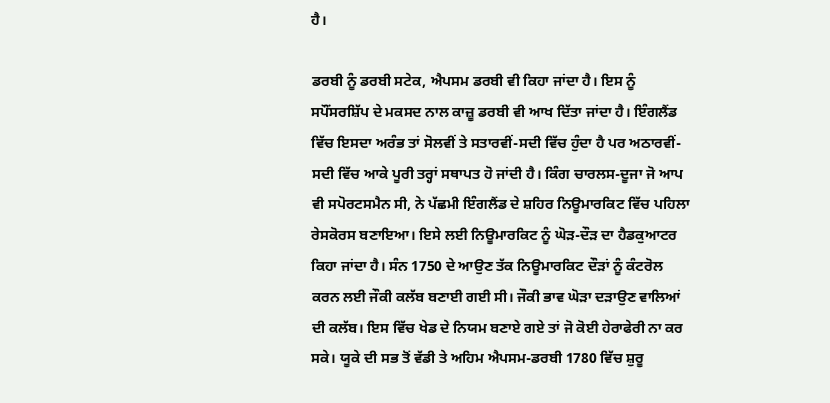ਹੈ।

ਡਰਬੀ ਨੂੰ ਡਰਬੀ ਸਟੇਕ, ਐਪਸਮ ਡਰਬੀ ਵੀ ਕਿਹਾ ਜਾਂਦਾ ਹੈ। ਇਸ ਨੂੰ ਸਪੌਂਸਰਸ਼ਿੱਪ ਦੇ ਮਕਸਦ ਨਾਲ ਕਾਜ਼ੂ ਡਰਬੀ ਵੀ ਆਖ ਦਿੱਤਾ ਜਾਂਦਾ ਹੈ। ਇੰਗਲੈਂਡ ਵਿੱਚ ਇਸਦਾ ਅਰੰਭ ਤਾਂ ਸੋਲਵੀਂ ਤੇ ਸਤਾਰਵੀਂ-ਸਦੀ ਵਿੱਚ ਹੁੰਦਾ ਹੈ ਪਰ ਅਠਾਰਵੀਂ-ਸਦੀ ਵਿੱਚ ਆਕੇ ਪੂਰੀ ਤਰ੍ਹਾਂ ਸਥਾਪਤ ਹੋ ਜਾਂਦੀ ਹੈ। ਕਿੰਗ ਚਾਰਲਸ-ਦੂਜਾ ਜੋ ਆਪ ਵੀ ਸਪੋਰਟਸਮੈਨ ਸੀ, ਨੇ ਪੱਛਮੀ ਇੰਗਲੈਂਡ ਦੇ ਸ਼ਹਿਰ ਨਿਊਮਾਰਕਿਟ ਵਿੱਚ ਪਹਿਲਾ ਰੇਸਕੋਰਸ ਬਣਾਇਆ। ਇਸੇ ਲਈ ਨਿਊਮਾਰਕਿਟ ਨੂੰ ਘੋੜ-ਦੌੜ ਦਾ ਹੈਡਕੁਆਟਰ ਕਿਹਾ ਜਾਂਦਾ ਹੈ। ਸੰਨ 1750 ਦੇ ਆਉਣ ਤੱਕ ਨਿਊਮਾਰਕਿਟ ਦੌੜਾਂ ਨੂੰ ਕੰਟਰੋਲ ਕਰਨ ਲਈ ਜੌਕੀ ਕਲੱਬ ਬਣਾਈ ਗਈ ਸੀ। ਜੌਕੀ ਭਾਵ ਘੋੜਾ ਦੜਾਉਣ ਵਾਲਿਆਂ ਦੀ ਕਲੱਬ। ਇਸ ਵਿੱਚ ਖੇਡ ਦੇ ਨਿਯਮ ਬਣਾਏ ਗਏ ਤਾਂ ਜੋ ਕੋਈ ਹੇਰਾਫੇਰੀ ਨਾ ਕਰ ਸਕੇ। ਯੂਕੇ ਦੀ ਸਭ ਤੋਂ ਵੱਡੀ ਤੇ ਅਹਿਮ ਐਪਸਮ-ਡਰਬੀ 1780 ਵਿੱਚ ਸ਼ੁਰੂ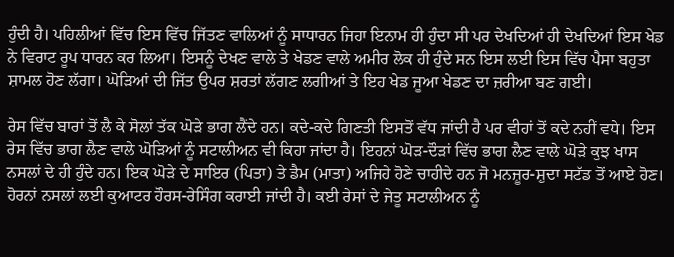ਹੁੰਦੀ ਹੈ। ਪਹਿਲੀਆਂ ਵਿੱਚ ਇਸ ਵਿੱਚ ਜਿੱਤਣ ਵਾਲਿਆਂ ਨੂੰ ਸਾਧਾਰਨ ਜਿਹਾ ਇਨਾਮ ਹੀ ਹੁੰਦਾ ਸੀ ਪਰ ਦੇਖਦਿਆਂ ਹੀ ਦੇਖਦਿਆਂ ਇਸ ਖੇਡ ਨੇ ਵਿਰਾਟ ਰੂਪ ਧਾਰਨ ਕਰ ਲਿਆ। ਇਸਨੂੰ ਦੇਖਣ ਵਾਲੇ ਤੇ ਖੇਡਣ ਵਾਲੇ ਅਮੀਰ ਲੋਕ ਹੀ ਹੁੰਦੇ ਸਨ ਇਸ ਲਈ ਇਸ ਵਿੱਚ ਪੈਸਾ ਬਹੁਤਾ ਸ਼ਾਮਲ ਹੋਣ ਲੱਗਾ। ਘੋੜਿਆਂ ਦੀ ਜਿੱਤ ਉਪਰ ਸ਼ਰਤਾਂ ਲੱਗਣ ਲਗੀਆਂ ਤੇ ਇਹ ਖੇਡ ਜੂਆ ਖੇਡਣ ਦਾ ਜ਼ਰੀਆ ਬਣ ਗਈ।

ਰੇਸ ਵਿੱਚ ਬਾਰਾਂ ਤੋਂ ਲੈ ਕੇ ਸੋਲਾਂ ਤੱਕ ਘੋੜੇ ਭਾਗ ਲੈਂਦੇ ਹਨ। ਕਦੇ-ਕਦੇ ਗਿਣਤੀ ਇਸਤੋਂ ਵੱਧ ਜਾਂਦੀ ਹੈ ਪਰ ਵੀਹਾਂ ਤੋਂ ਕਦੇ ਨਹੀਂ ਵਧੇ। ਇਸ ਰੇਸ ਵਿੱਚ ਭਾਗ ਲੈਣ ਵਾਲੇ ਘੋੜਿਆਂ ਨੂੰ ਸਟਾਲੀਅਨ ਵੀ ਕਿਹਾ ਜਾਂਦਾ ਹੈ। ਇਹਨਾਂ ਘੋੜ-ਦੌੜਾਂ ਵਿੱਚ ਭਾਗ ਲੈਣ ਵਾਲੇ ਘੋੜੇ ਕੁਝ ਖਾਸ ਨਸਲਾਂ ਦੇ ਹੀ ਹੁੰਦੇ ਹਨ। ਇਕ ਘੋੜੇ ਦੇ ਸਾਇਰ (ਪਿਤਾ) ਤੇ ਡੈਮ (ਮਾਤਾ) ਅਜਿਹੇ ਹੋਣੇ ਚਾਹੀਦੇ ਹਨ ਜੋ ਮਨਜ਼ੂਰ-ਸ਼ੁਦਾ ਸਟੱਡ ਤੋਂ ਆਏ ਹੋਣ। ਹੋਰਨਾਂ ਨਸਲਾਂ ਲਈ ਕੁਆਟਰ ਹੌਰਸ-ਰੇਸਿੰਗ ਕਰਾਈ ਜਾਂਦੀ ਹੈ। ਕਈ ਰੇਸਾਂ ਦੇ ਜੇਤੂ ਸਟਾਲੀਅਨ ਨੂੰ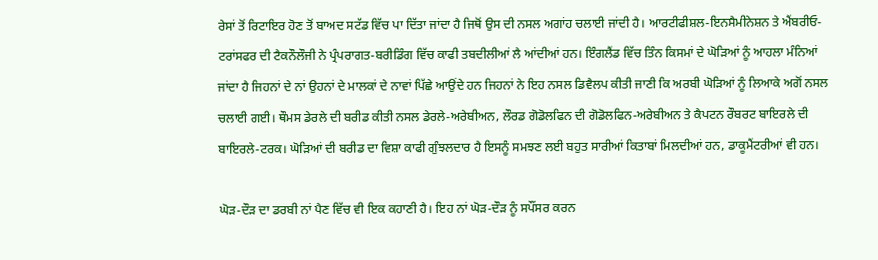ਰੇਸਾਂ ਤੋਂ ਰਿਟਾਇਰ ਹੋਣ ਤੋਂ ਬਾਅਦ ਸਟੱਡ ਵਿੱਚ ਪਾ ਦਿੱਤਾ ਜਾਂਦਾ ਹੈ ਜਿਥੋਂ ਉਸ ਦੀ ਨਸਲ ਅਗਾਂਹ ਚਲਾਈ ਜਾਂਦੀ ਹੈ। ਆਰਟੀਫੀਸ਼ਲ-ਇਨਸੈਮੀਨੇਸ਼ਨ ਤੇ ਐਂਬਰੀਓ-ਟਰਾਂਸਫਰ ਦੀ ਟੈਕਨੌਲੌਜੀ ਨੇ ਪ੍ਰੰਪਰਾਗਤ-ਬਰੀਡਿੰਗ ਵਿੱਚ ਕਾਫੀ ਤਬਦੀਲੀਆਂ ਲੈ ਆਂਦੀਆਂ ਹਨ। ਇੰਗਲੈਂਡ ਵਿੱਚ ਤਿੰਨ ਕਿਸਮਾਂ ਦੇ ਘੋੜਿਆਂ ਨੂੰ ਆਹਲਾ ਮੰਨਿਆਂ ਜਾਂਦਾ ਹੈ ਜਿਹਨਾਂ ਦੇ ਨਾਂ ਉਹਨਾਂ ਦੇ ਮਾਲਕਾਂ ਦੇ ਨਾਵਾਂ ਪਿੱਛੇ ਆਉਂਦੇ ਹਨ ਜਿਹਨਾਂ ਨੇ ਇਹ ਨਸਲ ਡਿਵੈਲਪ ਕੀਤੀ ਜਾਣੀ ਕਿ ਅਰਬੀ ਘੋੜਿਆਂ ਨੂੰ ਲਿਆਕੇ ਅਗੋਂ ਨਸਲ ਚਲਾਈ ਗਈ। ਥੌਮਸ ਡੇਰਲੇ ਦੀ ਬਰੀਡ ਕੀਤੀ ਨਸਲ ਡੇਰਲੇ-ਅਰੇਬੀਅਨ, ਲੌਰਡ ਗੋਡੋਲਫਿਨ ਦੀ ਗੋਡੋਲਫਿਨ-ਅਰੇਬੀਅਨ ਤੇ ਕੈਪਟਨ ਰੌਬਰਟ ਬਾਇਰਲੇ ਦੀ ਬਾਇਰਲੇ-ਟਰਕ। ਘੋੜਿਆਂ ਦੀ ਬਰੀਡ ਦਾ ਵਿਸ਼ਾ ਕਾਫੀ ਗੁੰਝਲਦਾਰ ਹੈ ਇਸਨੂੰ ਸਮਝਣ ਲਈ ਬਹੁਤ ਸਾਰੀਆਂ ਕਿਤਾਬਾਂ ਮਿਲਦੀਆਂ ਹਨ, ਡਾਕੂਮੈਂਟਰੀਆਂ ਵੀ ਹਨ।

ਘੋੜ-ਦੌੜ ਦਾ ਡਰਬੀ ਨਾਂ ਪੈਣ ਵਿੱਚ ਵੀ ਇਕ ਕਹਾਣੀ ਹੈ। ਇਹ ਨਾਂ ਘੋੜ-ਦੌੜ ਨੂੰ ਸਪੌਂਸਰ ਕਰਨ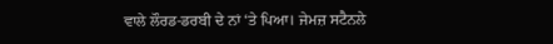ਵਾਲੇ ਲੌਰਡ-ਡਰਬੀ ਦੇ ਨਾਂ ‘ਤੇ ਪਿਆ। ਜੇਮਜ਼ ਸਟੈਨਲੇ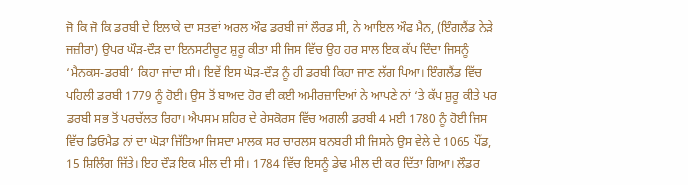ਜੋ ਕਿ ਜੋ ਕਿ ਡਰਬੀ ਦੇ ਇਲਾਕੇ ਦਾ ਸਤਵਾਂ ਅਰਲ ਔਫ ਡਰਬੀ ਜਾਂ ਲੌਰਡ ਸੀ, ਨੇ ਆਇਲ ਔਫ ਮੈਨ, (ਇੰਗਲੈਂਡ ਨੇੜੇ ਜਜ਼ੀਰਾ) ਉਪਰ ਘੌੜ-ਦੌੜ ਦਾ ਇਨਸਟੀਚੂਟ ਸ਼ੁਰੂ ਕੀਤਾ ਸੀ ਜਿਸ ਵਿੱਚ ਉਹ ਹਰ ਸਾਲ ਇਕ ਕੱਪ ਦਿੰਦਾ ਜਿਸਨੂੰ ‘ਮੈਨਕਸ-ਡਰਬੀ’ ਕਿਹਾ ਜਾਂਦਾ ਸੀ। ਇਵੇਂ ਇਸ ਘੋੜ-ਦੌੜ ਨੂੰ ਹੀ ਡਰਬੀ ਕਿਹਾ ਜਾਣ ਲੱਗ ਪਿਆ। ਇੰਗਲੈਂਡ ਵਿੱਚ ਪਹਿਲੀ ਡਰਬੀ 1779 ਨੂੰ ਹੋਈ। ਉਸ ਤੋਂ ਬਾਅਦ ਹੋਰ ਵੀ ਕਈ ਅਮੀਰਜ਼ਾਦਿਆਂ ਨੇ ਆਪਣੇ ਨਾਂ ‘ਤੇ ਕੱਪ ਸ਼ੁਰੂ ਕੀਤੇ ਪਰ ਡਰਬੀ ਸਭ ਤੋਂ ਪਰਚੱਲਤ ਰਿਹਾ। ਐਪਸਮ ਸ਼ਹਿਰ ਦੇ ਰੇਸਕੋਰਸ ਵਿੱਚ ਅਗਲੀ ਡਰਬੀ 4 ਮਈ 1780 ਨੂੰ ਹੋਈ ਜਿਸ ਵਿੱਚ ਡਿਓਮੈਡ ਨਾਂ ਦਾ ਘੋੜਾ ਜਿੱਤਿਆ ਜਿਸਦਾ ਮਾਲਕ ਸਰ ਚਾਰਲਸ ਬਨਬਰੀ ਸੀ ਜਿਸਨੇ ਉਸ ਵੇਲੇ ਦੇ 1065 ਪੌਂਡ, 15 ਸ਼ਿਲਿੰਗ ਜਿੱਤੇ। ਇਹ ਦੌੜ ਇਕ ਮੀਲ ਦੀ ਸੀ। 1784 ਵਿੱਚ ਇਸਨੂੰ ਡੇਢ ਮੀਲ ਦੀ ਕਰ ਦਿੱਤਾ ਗਿਆ। ਲੌਡਰ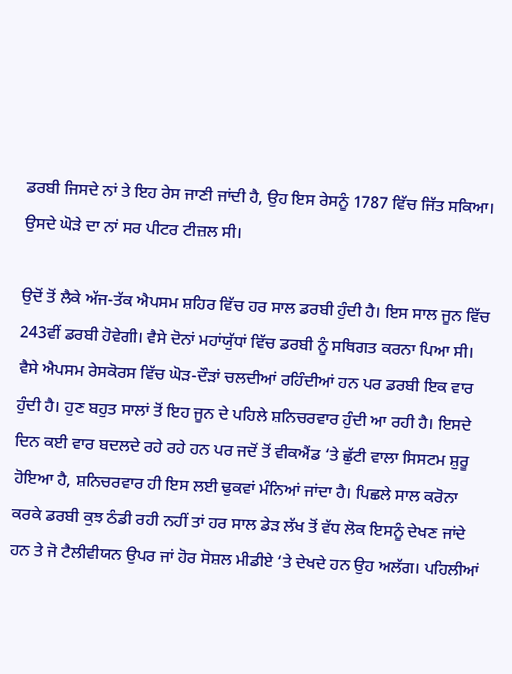ਡਰਬੀ ਜਿਸਦੇ ਨਾਂ ਤੇ ਇਹ ਰੇਸ ਜਾਣੀ ਜਾਂਦੀ ਹੈ, ਉਹ ਇਸ ਰੇਸਨੂੰ 1787 ਵਿੱਚ ਜਿੱਤ ਸਕਿਆ। ਉਸਦੇ ਘੋੜੇ ਦਾ ਨਾਂ ਸਰ ਪੀਟਰ ਟੀਜ਼ਲ ਸੀ।

ਉਦੋਂ ਤੋਂ ਲੈਕੇ ਅੱਜ-ਤੱਕ ਐਪਸਮ ਸ਼ਹਿਰ ਵਿੱਚ ਹਰ ਸਾਲ ਡਰਬੀ ਹੁੰਦੀ ਹੈ। ਇਸ ਸਾਲ ਜੂਨ ਵਿੱਚ 243ਵੀਂ ਡਰਬੀ ਹੋਵੇਗੀ। ਵੈਸੇ ਦੋਨਾਂ ਮਹਾਂਯੁੱਧਾਂ ਵਿੱਚ ਡਰਬੀ ਨੂੰ ਸਥਿਗਤ ਕਰਨਾ ਪਿਆ ਸੀ। ਵੈਸੇ ਐਪਸਮ ਰੇਸਕੋਰਸ ਵਿੱਚ ਘੋੜ-ਦੌੜਾਂ ਚਲਦੀਆਂ ਰਹਿੰਦੀਆਂ ਹਨ ਪਰ ਡਰਬੀ ਇਕ ਵਾਰ ਹੁੰਦੀ ਹੈ। ਹੁਣ ਬਹੁਤ ਸਾਲਾਂ ਤੋਂ ਇਹ ਜੂਨ ਦੇ ਪਹਿਲੇ ਸ਼ਨਿਚਰਵਾਰ ਹੁੰਦੀ ਆ ਰਹੀ ਹੈ। ਇਸਦੇ ਦਿਨ ਕਈ ਵਾਰ ਬਦਲਦੇ ਰਹੇ ਰਹੇ ਹਨ ਪਰ ਜਦੋਂ ਤੋਂ ਵੀਕਐਂਡ ‘ਤੇ ਛੁੱਟੀ ਵਾਲਾ ਸਿਸਟਮ ਸ਼ੁਰੂ ਹੋਇਆ ਹੈ, ਸ਼ਨਿਚਰਵਾਰ ਹੀ ਇਸ ਲਈ ਢੁਕਵਾਂ ਮੰਨਿਆਂ ਜਾਂਦਾ ਹੈ। ਪਿਛਲੇ ਸਾਲ ਕਰੋਨਾ ਕਰਕੇ ਡਰਬੀ ਕੁਝ ਠੰਡੀ ਰਹੀ ਨਹੀਂ ਤਾਂ ਹਰ ਸਾਲ ਡੇੜ ਲੱਖ ਤੋਂ ਵੱਧ ਲੋਕ ਇਸਨੂੰ ਦੇਖਣ ਜਾਂਦੇ ਹਨ ਤੇ ਜੋ ਟੈਲੀਵੀਯਨ ਉਪਰ ਜਾਂ ਹੋਰ ਸੋਸ਼ਲ ਮੀਡੀਏ ‘ਤੇ ਦੇਖਦੇ ਹਨ ਉਹ ਅਲੱਗ। ਪਹਿਲੀਆਂ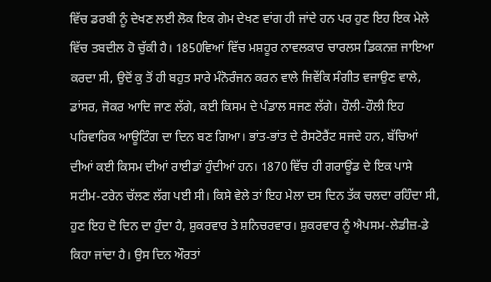ਵਿੱਚ ਡਰਬੀ ਨੂੰ ਦੇਖਣ ਲਈ ਲੋਕ ਇਕ ਗੇਮ ਦੇਖਣ ਵਾਂਗ ਹੀ ਜਾਂਦੇ ਹਨ ਪਰ ਹੁਣ ਇਹ ਇਕ ਮੇਲੇ ਵਿੱਚ ਤਬਦੀਲ ਹੋ ਚੁੱਕੀ ਹੈ। 1850ਵਿਆਂ ਵਿੱਚ ਮਸ਼ਹੂਰ ਨਾਵਲਕਾਰ ਚਾਰਲਸ ਡਿਕਨਜ਼ ਜਾਇਆ ਕਰਦਾ ਸੀ, ਉਦੋਂ ਕੁ ਤੋਂ ਹੀ ਬਹੁਤ ਸਾਰੇ ਮੰਨੋਰੰਜਨ ਕਰਨ ਵਾਲੇ ਜਿਵੇਂਕਿ ਸੰਗੀਤ ਵਜਾਉਣ ਵਾਲੇ, ਡਾਂਸਰ, ਜੋਕਰ ਆਦਿ ਜਾਣ ਲੱਗੇ, ਕਈ ਕਿਸਮ ਦੇ ਪੰਡਾਲ ਸਜਣ ਲੱਗੇ। ਹੌਲੀ-ਹੌਲੀ ਇਹ ਪਰਿਵਾਰਿਕ ਆਊਟਿੰਗ ਦਾ ਦਿਨ ਬਣ ਗਿਆ। ਭਾਂਤ-ਭਾਂਤ ਦੇ ਰੈਸਟੋਰੈਂਟ ਸਜਦੇ ਹਨ, ਬੱਚਿਆਂ ਦੀਆਂ ਕਈ ਕਿਸਮ ਦੀਆਂ ਰਾਈਡਾਂ ਹੁੰਦੀਆਂ ਹਨ। 1870 ਵਿੱਚ ਹੀ ਗਰਾਊਂਡ ਦੇ ਇਕ ਪਾਸੇ ਸਟੀਮ-ਟਰੇਨ ਚੱਲਣ ਲੱਗ ਪਈ ਸੀ। ਕਿਸੇ ਵੇਲੇ ਤਾਂ ਇਹ ਮੇਲਾ ਦਸ ਦਿਨ ਤੱਕ ਚਲਦਾ ਰਹਿੰਦਾ ਸੀ, ਹੁਣ ਇਹ ਦੋ ਦਿਨ ਦਾ ਹੁੰਦਾ ਹੈ, ਸ਼ੁਕਰਵਾਰ ਤੇ ਸ਼ਨਿਚਰਵਾਰ। ਸ਼ੁਕਰਵਾਰ ਨੂੰ ਐਪਸਮ-ਲੇਡੀਜ਼-ਡੇ ਕਿਹਾ ਜਾਂਦਾ ਹੈ। ਉਸ ਦਿਨ ਔਰਤਾਂ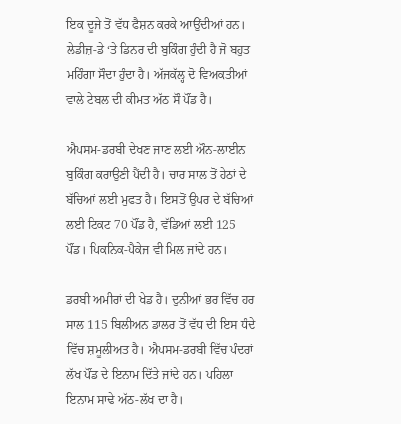ਇਕ ਦੂਜੇ ਤੋਂ ਵੱਧ ਫੈਸ਼ਨ ਕਰਕੇ ਆਉਂਦੀਆਂ ਹਨ। ਲੇਡੀਜ਼-ਡੇ ‘ਤੇ ਡਿਨਰ ਦੀ ਬੁਕਿੰਗ ਹੁੰਦੀ ਹੈ ਜੋ ਬਹੁਤ ਮਹਿੰਗਾ ਸੌਦਾ ਹੁੰਦਾ ਹੈ। ਅੱਜਕੱਲ੍ਹ ਦੋ ਵਿਅਕਤੀਆਂ ਵਾਲੇ ਟੇਬਲ ਦੀ ਕੀਮਤ ਅੱਠ ਸੌ ਪੌਂਡ ਹੈ।

ਐਪਸਮ-ਡਰਬੀ ਦੇਖਣ ਜਾਣ ਲਈ ਔਨ-ਲਾਈਨ ਬੁਕਿੰਗ ਕਰਾਉਣੀ ਪੈਂਦੀ ਹੈ। ਚਾਰ ਸਾਲ ਤੋਂ ਹੇਠਾਂ ਦੇ ਬੱਚਿਆਂ ਲਈ ਮੁਫਤ ਹੈ। ਇਸਤੋਂ ਉਪਰ ਦੇ ਬੱਚਿਆਂ ਲਈ ਟਿਕਟ 70 ਪੌਂਡ ਹੈ, ਵੱਡਿਆਂ ਲਈ 125 ਪੌਂਡ। ਪਿਕਨਿਕ-ਪੈਕੇਜ ਵੀ ਮਿਲ ਜਾਂਦੇ ਹਨ।

ਡਰਬੀ ਅਮੀਰਾਂ ਦੀ ਖੇਡ ਹੈ। ਦੁਨੀਆਂ ਭਰ ਵਿੱਚ ਹਰ ਸਾਲ 115 ਬਿਲੀਅਨ ਡਾਲਰ ਤੋਂ ਵੱਧ ਦੀ ਇਸ ਧੰਦੇ ਵਿੱਚ ਸ਼ਮੂਲੀਅਤ ਹੈ। ਐਪਸਮ-ਡਰਬੀ ਵਿੱਚ ਪੰਦਰਾਂ ਲੱਖ ਪੌਂਡ ਦੇ ਇਨਾਮ ਦਿੱਤੇ ਜਾਂਦੇ ਹਨ। ਪਹਿਲਾ ਇਨਾਮ ਸਾਢੇ ਅੱਠ-ਲੱਖ ਦਾ ਹੈ।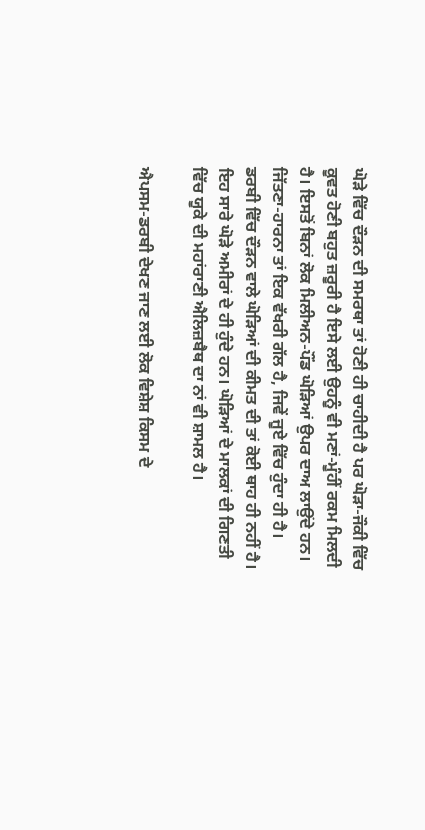ਘੋੜੇ ਵਿੱਚ ਦੌੜਨ ਦੀ ਸਮਰਥਾ ਤਾਂ ਹੋਣੀ ਹੀ ਚਾਹੀਦੀ ਹੈ ਪਰ ਘੋੜਾ-ਜੌਕੀ ਵਿੱਚ ਕੂਵਤ ਹੋਣੀ ਬਹੁਤ ਜ਼ਰੂਰੀ ਹੈ ਇਸੇ ਲਈ ਉਹਨੂੰ ਵੀ ਮਣਾਂ-ਮੂੰਹੀਂ ਰਕਮ ਮਿਲਦੀ ਹੈ। ਇਸਤੋਂ ਬਿਨਾਂ ਲੋਕ ਮਿਲੀਅਨ-ਪੌਂਡ ਘੋੜਿਆਂ ਉਪਰ ਦਾਅ ਲਾਉਂਦੇ ਹਨ। ਜਿੱਤਣਾ-ਹਾਰਨਾ ਤਾਂ ਇਕ ਵੱਖਰੀ ਗੱਲ ਹੈ, ਜਿਵੇਂ ਜੂਏ ਵਿੱਚ ਹੁੰਦਾ ਹੀ ਹੈ। ਡਰਬੀ ਵਿੱਚ ਦੌੜਨ ਵਾਲੇ ਘੋੜਿਆਂ ਦੀ ਕੀਮਤ ਦੀ ਤਾਂ ਕੋਈ ਥਾਹ ਹੀ ਨਹੀਂ ਹੈ। ਇਹ ਸਾਰੇ ਘੋੜੇ ਅਮੀਰਾਂ ਦੇ ਹੀ ਹੁੰਦੇ ਹਨ। ਘੋੜਿਆਂ ਦੇ ਮਾਲਕਾਂ ਦੀ ਗਿਣਤੀ ਵਿੱਚ ਯੂਕੇ ਦੀ ਮਹਾਂਰਾਣੀ ਐਲਿਜ਼ਬੈਥ ਦਾ ਨਾਂ ਵੀ ਸ਼ਾਮਲ ਹੈ।

ਐਪਸਮ-ਡਰਬੀ ਦੇਖਣ ਜਾਣ ਲਈ ਲੋਕ ਵਿਸ਼ੇਸ਼ ਕਿਸਮ ਦੇ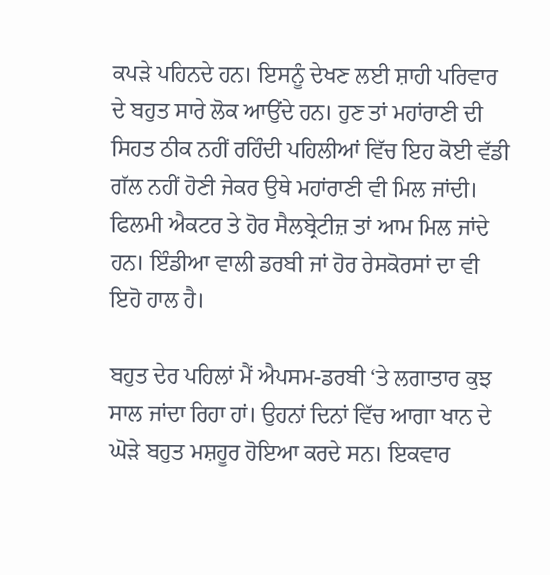ਕਪੜੇ ਪਹਿਨਦੇ ਹਨ। ਇਸਨੂੰ ਦੇਖਣ ਲਈ ਸ਼ਾਹੀ ਪਰਿਵਾਰ ਦੇ ਬਹੁਤ ਸਾਰੇ ਲੋਕ ਆਉਂਦੇ ਹਨ। ਹੁਣ ਤਾਂ ਮਹਾਂਰਾਣੀ ਦੀ ਸਿਹਤ ਠੀਕ ਨਹੀਂ ਰਹਿੰਦੀ ਪਹਿਲੀਆਂ ਵਿੱਚ ਇਹ ਕੋਈ ਵੱਡੀ ਗੱਲ ਨਹੀਂ ਹੋਣੀ ਜੇਕਰ ਉਥੇ ਮਹਾਂਰਾਣੀ ਵੀ ਮਿਲ ਜਾਂਦੀ। ਫਿਲਮੀ ਐਕਟਰ ਤੇ ਹੋਰ ਸੈਲਬ੍ਰੇਟੀਜ਼ ਤਾਂ ਆਮ ਮਿਲ ਜਾਂਦੇ ਹਨ। ਇੰਡੀਆ ਵਾਲੀ ਡਰਬੀ ਜਾਂ ਹੋਰ ਰੇਸਕੋਰਸਾਂ ਦਾ ਵੀ ਇਹੋ ਹਾਲ ਹੈ।

ਬਹੁਤ ਦੇਰ ਪਹਿਲਾਂ ਮੈਂ ਐਪਸਮ-ਡਰਬੀ ‘ਤੇ ਲਗਾਤਾਰ ਕੁਝ ਸਾਲ ਜਾਂਦਾ ਰਿਹਾ ਹਾਂ। ਉਹਨਾਂ ਦਿਨਾਂ ਵਿੱਚ ਆਗਾ ਖਾਨ ਦੇ ਘੋੜੇ ਬਹੁਤ ਮਸ਼ਹੂਰ ਹੋਇਆ ਕਰਦੇ ਸਨ। ਇਕਵਾਰ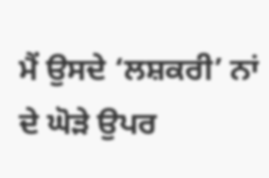ਮੈਂ ਉਸਦੇ ‘ਲਸ਼ਕਰੀ’ ਨਾਂ ਦੇ ਘੋੜੇ ਉਪਰ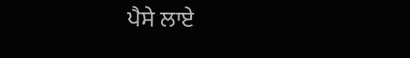ਪੈਸੇ ਲਾਏ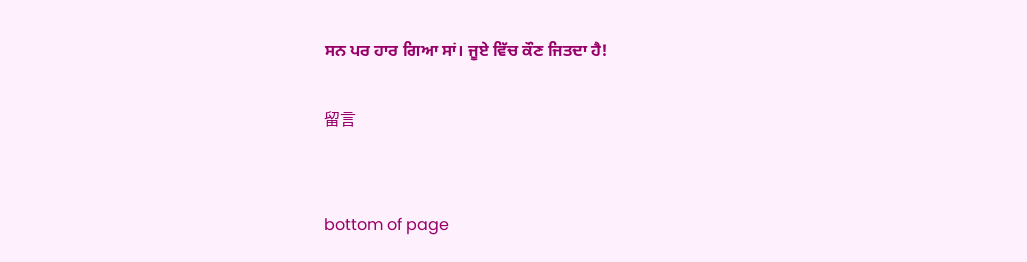ਸਨ ਪਰ ਹਾਰ ਗਿਆ ਸਾਂ। ਜੂਏ ਵਿੱਚ ਕੌਣ ਜਿਤਦਾ ਹੈ!

留言


bottom of page